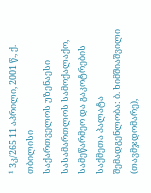¹ 3კ/265 11 აპრილი, 2001 წ., ქ. თბილისი
საქართველოს უზენაესი სასამართლოს სამოქალაქო, სამეწარმეო და გაკოტრების საქმეთა პალატა
შემადგენლობა: ბ. ხიმშიაშვილი (თავმჯდომარე),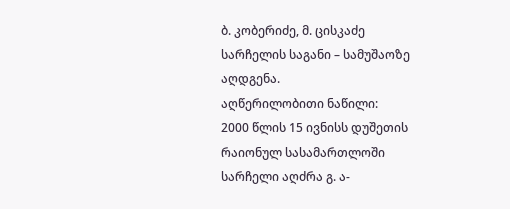ბ. კობერიძე, მ. ცისკაძე
სარჩელის საგანი – სამუშაოზე აღდგენა.
აღწერილობითი ნაწილი:
2000 წლის 15 ივნისს დუშეთის რაიონულ სასამართლოში სარჩელი აღძრა გ. ა-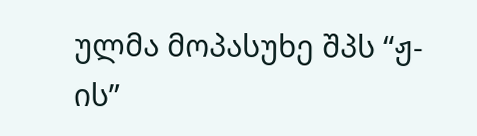ულმა მოპასუხე შპს “ჟ-ის”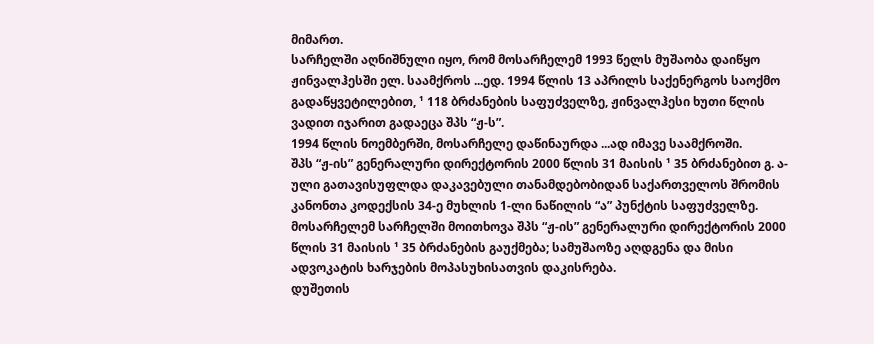მიმართ.
სარჩელში აღნიშნული იყო, რომ მოსარჩელემ 1993 წელს მუშაობა დაიწყო ჟინვალჰესში ელ. საამქროს ...ედ. 1994 წლის 13 აპრილს საქენერგოს საოქმო გადაწყვეტილებით, ¹ 118 ბრძანების საფუძველზე, ჟინვალჰესი ხუთი წლის ვადით იჯარით გადაეცა შპს “ჟ-ს”.
1994 წლის ნოემბერში, მოსარჩელე დაწინაურდა ...ად იმავე საამქროში.
შპს “ჟ-ის” გენერალური დირექტორის 2000 წლის 31 მაისის ¹ 35 ბრძანებით გ. ა-ული გათავისუფლდა დაკავებული თანამდებობიდან საქართველოს შრომის კანონთა კოდექსის 34-ე მუხლის 1-ლი ნაწილის “ა” პუნქტის საფუძველზე.
მოსარჩელემ სარჩელში მოითხოვა შპს “ჟ-ის” გენერალური დირექტორის 2000 წლის 31 მაისის ¹ 35 ბრძანების გაუქმება; სამუშაოზე აღდგენა და მისი ადვოკატის ხარჯების მოპასუხისათვის დაკისრება.
დუშეთის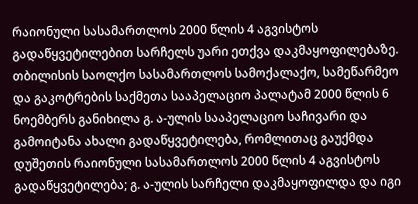რაიონული სასამართლოს 2000 წლის 4 აგვისტოს გადაწყვეტილებით სარჩელს უარი ეთქვა დაკმაყოფილებაზე.
თბილისის საოლქო სასამართლოს სამოქალაქო, სამეწარმეო და გაკოტრების საქმეთა სააპელაციო პალატამ 2000 წლის 6 ნოემბერს განიხილა გ. ა-ულის სააპელაციო საჩივარი და გამოიტანა ახალი გადაწყვეტილება, რომლითაც გაუქმდა დუშეთის რაიონული სასამართლოს 2000 წლის 4 აგვისტოს გადაწყვეტილება; გ. ა-ულის სარჩელი დაკმაყოფილდა და იგი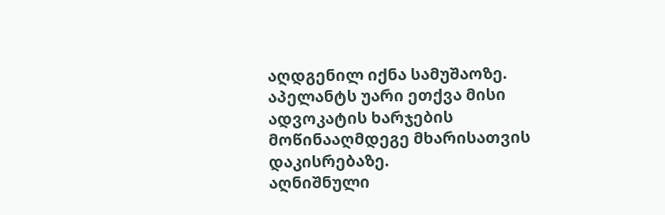აღდგენილ იქნა სამუშაოზე. აპელანტს უარი ეთქვა მისი ადვოკატის ხარჯების მოწინააღმდეგე მხარისათვის დაკისრებაზე.
აღნიშნული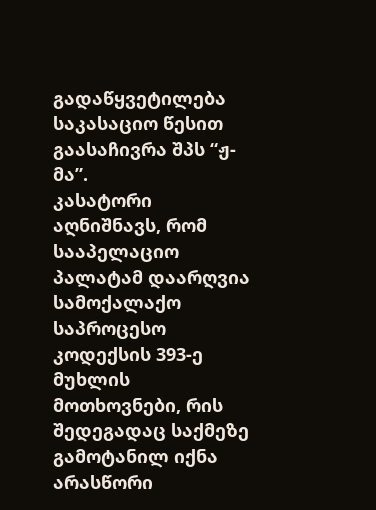გადაწყვეტილება საკასაციო წესით გაასაჩივრა შპს “ჟ-მა”.
კასატორი აღნიშნავს, რომ სააპელაციო პალატამ დაარღვია სამოქალაქო საპროცესო კოდექსის 393-ე მუხლის მოთხოვნები, რის შედეგადაც საქმეზე გამოტანილ იქნა არასწორი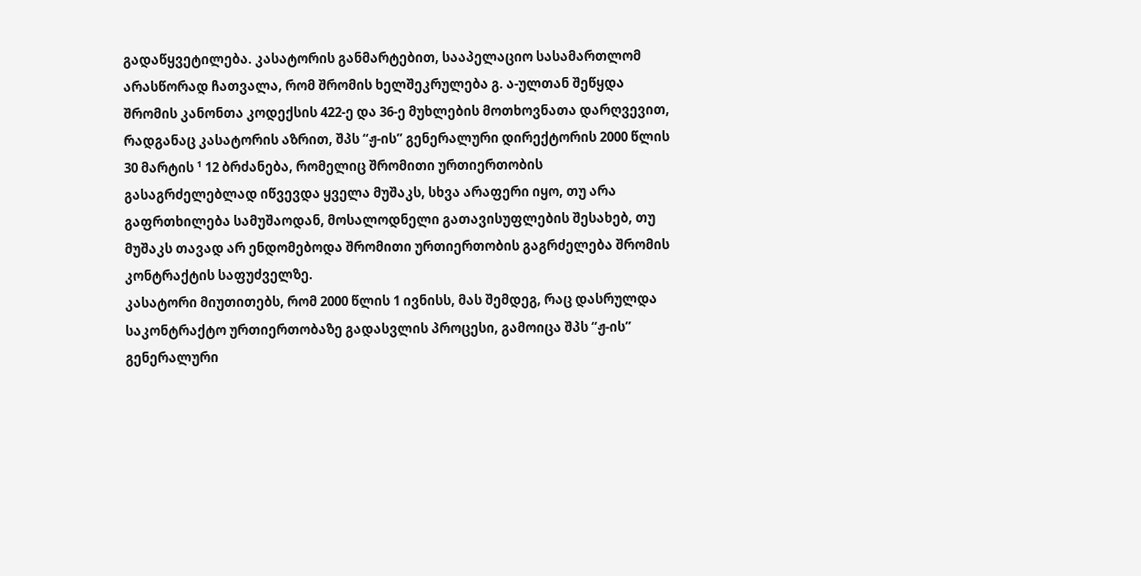გადაწყვეტილება. კასატორის განმარტებით, სააპელაციო სასამართლომ არასწორად ჩათვალა, რომ შრომის ხელშეკრულება გ. ა-ულთან შეწყდა შრომის კანონთა კოდექსის 422-ე და 36-ე მუხლების მოთხოვნათა დარღვევით, რადგანაც კასატორის აზრით, შპს “ჟ-ის” გენერალური დირექტორის 2000 წლის 30 მარტის ¹ 12 ბრძანება, რომელიც შრომითი ურთიერთობის გასაგრძელებლად იწვევდა ყველა მუშაკს, სხვა არაფერი იყო, თუ არა გაფრთხილება სამუშაოდან, მოსალოდნელი გათავისუფლების შესახებ, თუ მუშაკს თავად არ ენდომებოდა შრომითი ურთიერთობის გაგრძელება შრომის კონტრაქტის საფუძველზე.
კასატორი მიუთითებს, რომ 2000 წლის 1 ივნისს, მას შემდეგ, რაც დასრულდა საკონტრაქტო ურთიერთობაზე გადასვლის პროცესი, გამოიცა შპს “ჟ-ის” გენერალური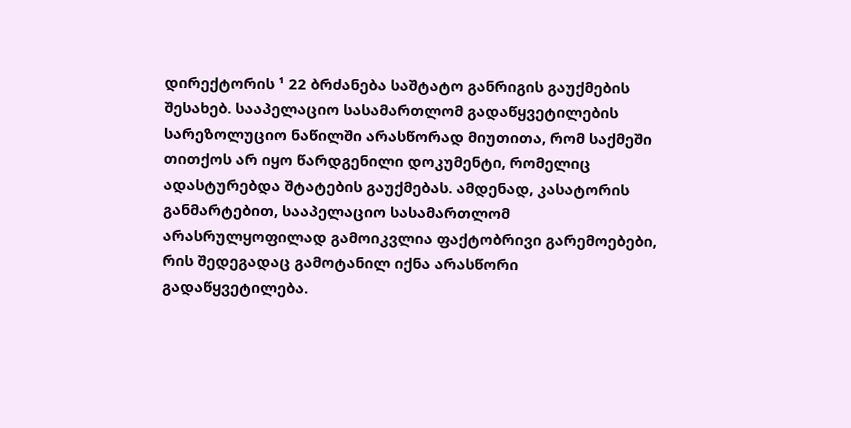დირექტორის ¹ 22 ბრძანება საშტატო განრიგის გაუქმების შესახებ. სააპელაციო სასამართლომ გადაწყვეტილების სარეზოლუციო ნაწილში არასწორად მიუთითა, რომ საქმეში თითქოს არ იყო წარდგენილი დოკუმენტი, რომელიც ადასტურებდა შტატების გაუქმებას. ამდენად, კასატორის განმარტებით, სააპელაციო სასამართლომ არასრულყოფილად გამოიკვლია ფაქტობრივი გარემოებები, რის შედეგადაც გამოტანილ იქნა არასწორი გადაწყვეტილება.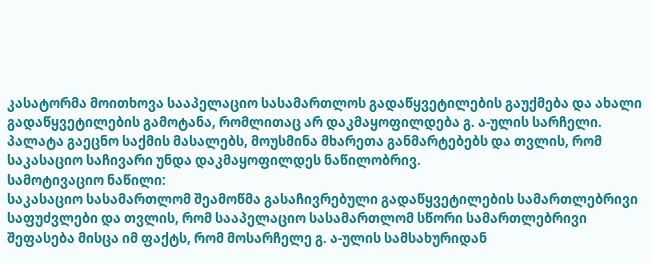კასატორმა მოითხოვა სააპელაციო სასამართლოს გადაწყვეტილების გაუქმება და ახალი გადაწყვეტილების გამოტანა, რომლითაც არ დაკმაყოფილდება გ. ა-ულის სარჩელი.
პალატა გაეცნო საქმის მასალებს, მოუსმინა მხარეთა განმარტებებს და თვლის, რომ საკასაციო საჩივარი უნდა დაკმაყოფილდეს ნაწილობრივ.
სამოტივაციო ნაწილი:
საკასაციო სასამართლომ შეამოწმა გასაჩივრებული გადაწყვეტილების სამართლებრივი საფუძვლები და თვლის, რომ სააპელაციო სასამართლომ სწორი სამართლებრივი შეფასება მისცა იმ ფაქტს, რომ მოსარჩელე გ. ა-ულის სამსახურიდან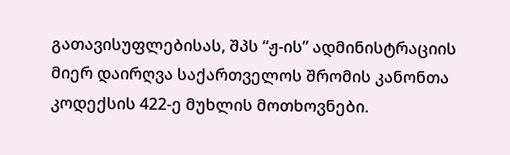გათავისუფლებისას, შპს “ჟ-ის” ადმინისტრაციის მიერ დაირღვა საქართველოს შრომის კანონთა კოდექსის 422-ე მუხლის მოთხოვნები.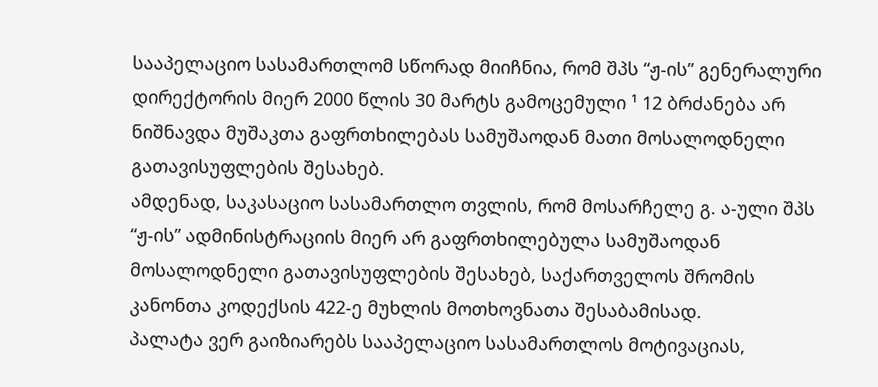სააპელაციო სასამართლომ სწორად მიიჩნია, რომ შპს “ჟ-ის” გენერალური დირექტორის მიერ 2000 წლის 30 მარტს გამოცემული ¹ 12 ბრძანება არ ნიშნავდა მუშაკთა გაფრთხილებას სამუშაოდან მათი მოსალოდნელი გათავისუფლების შესახებ.
ამდენად, საკასაციო სასამართლო თვლის, რომ მოსარჩელე გ. ა-ული შპს “ჟ-ის” ადმინისტრაციის მიერ არ გაფრთხილებულა სამუშაოდან მოსალოდნელი გათავისუფლების შესახებ, საქართველოს შრომის კანონთა კოდექსის 422-ე მუხლის მოთხოვნათა შესაბამისად.
პალატა ვერ გაიზიარებს სააპელაციო სასამართლოს მოტივაციას,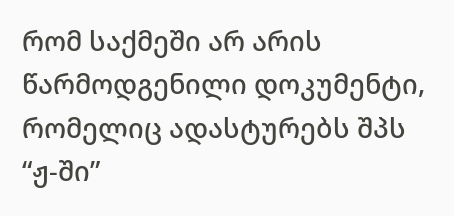რომ საქმეში არ არის წარმოდგენილი დოკუმენტი, რომელიც ადასტურებს შპს “ჟ-ში”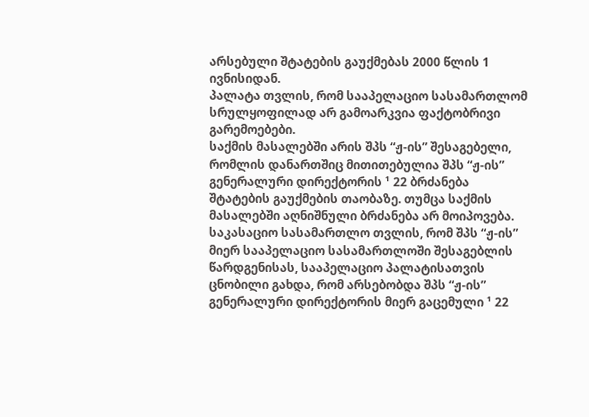არსებული შტატების გაუქმებას 2000 წლის 1 ივნისიდან.
პალატა თვლის, რომ სააპელაციო სასამართლომ სრულყოფილად არ გამოარკვია ფაქტობრივი გარემოებები.
საქმის მასალებში არის შპს “ჟ-ის” შესაგებელი, რომლის დანართშიც მითითებულია შპს “ჟ-ის” გენერალური დირექტორის ¹ 22 ბრძანება შტატების გაუქმების თაობაზე. თუმცა საქმის მასალებში აღნიშნული ბრძანება არ მოიპოვება.
საკასაციო სასამართლო თვლის, რომ შპს “ჟ-ის” მიერ სააპელაციო სასამართლოში შესაგებლის წარდგენისას, სააპელაციო პალატისათვის ცნობილი გახდა, რომ არსებობდა შპს “ჟ-ის” გენერალური დირექტორის მიერ გაცემული ¹ 22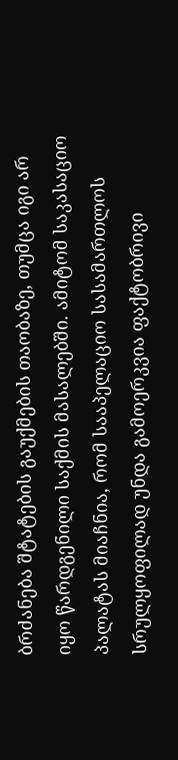ბრძანება შტატების გაუქმების თაობაზე, თუმცა იგი არ იყო წარდგენილი საქმის მასალებში. ამიტომ საკასაციო პალატას მიაჩნია, რომ სააპელაციო სასამართლოს სრულყოფილად უნდა გამოერკვია ფაქტობრივი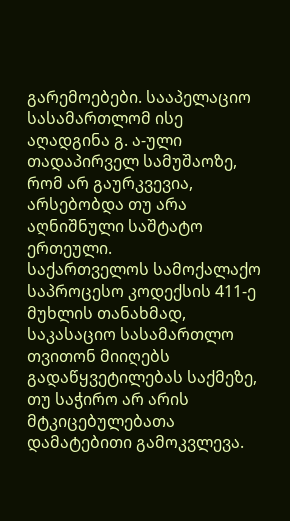გარემოებები. სააპელაციო სასამართლომ ისე აღადგინა გ. ა-ული თადაპირველ სამუშაოზე, რომ არ გაურკვევია, არსებობდა თუ არა აღნიშნული საშტატო ერთეული.
საქართველოს სამოქალაქო საპროცესო კოდექსის 411-ე მუხლის თანახმად, საკასაციო სასამართლო თვითონ მიიღებს გადაწყვეტილებას საქმეზე, თუ საჭირო არ არის მტკიცებულებათა დამატებითი გამოკვლევა.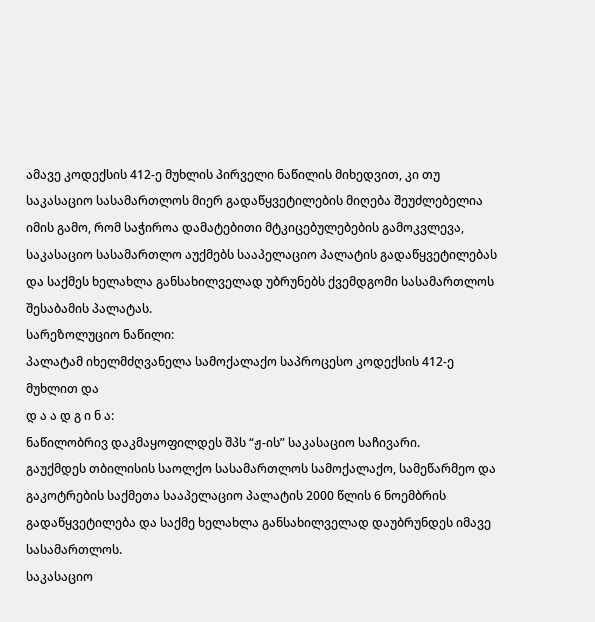ამავე კოდექსის 412-ე მუხლის პირველი ნაწილის მიხედვით, კი თუ საკასაციო სასამართლოს მიერ გადაწყვეტილების მიღება შეუძლებელია იმის გამო, რომ საჭიროა დამატებითი მტკიცებულებების გამოკვლევა, საკასაციო სასამართლო აუქმებს სააპელაციო პალატის გადაწყვეტილებას და საქმეს ხელახლა განსახილველად უბრუნებს ქვემდგომი სასამართლოს შესაბამის პალატას.
სარეზოლუციო ნაწილი:
პალატამ იხელმძღვანელა სამოქალაქო საპროცესო კოდექსის 412-ე მუხლით და
დ ა ა დ გ ი ნ ა:
ნაწილობრივ დაკმაყოფილდეს შპს “ჟ-ის” საკასაციო საჩივარი.
გაუქმდეს თბილისის საოლქო სასამართლოს სამოქალაქო, სამეწარმეო და გაკოტრების საქმეთა სააპელაციო პალატის 2000 წლის 6 ნოემბრის გადაწყვეტილება და საქმე ხელახლა განსახილველად დაუბრუნდეს იმავე სასამართლოს.
საკასაციო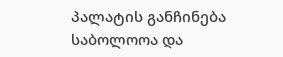პალატის განჩინება საბოლოოა და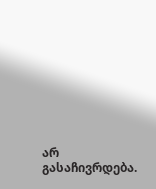არ გასაჩივრდება.